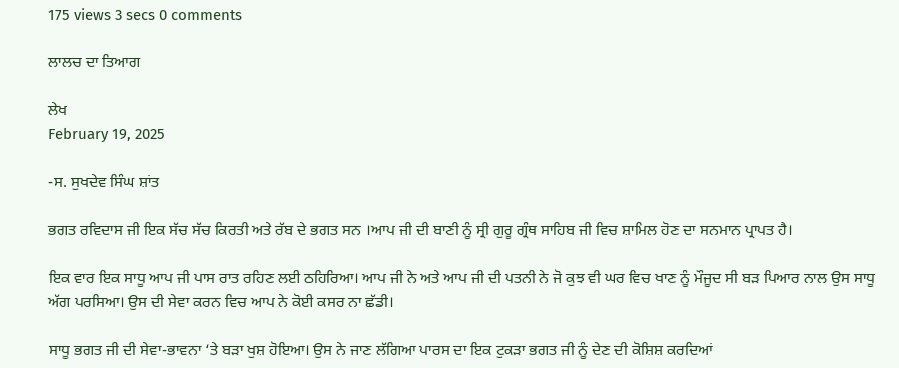175 views 3 secs 0 comments

ਲਾਲਚ ਦਾ ਤਿਆਗ

ਲੇਖ
February 19, 2025

-ਸ. ਸੁਖਦੇਵ ਸਿੰਘ ਸ਼ਾਂਤ

ਭਗਤ ਰਵਿਦਾਸ ਜੀ ਇਕ ਸੱਚ ਸੱਚ ਕਿਰਤੀ ਅਤੇ ਰੱਬ ਦੇ ਭਗਤ ਸਨ ।ਆਪ ਜੀ ਦੀ ਬਾਣੀ ਨੂੰ ਸ੍ਰੀ ਗੁਰੂ ਗ੍ਰੰਥ ਸਾਹਿਬ ਜੀ ਵਿਚ ਸ਼ਾਮਿਲ ਹੋਣ ਦਾ ਸਨਮਾਨ ਪ੍ਰਾਪਤ ਹੈ।

ਇਕ ਵਾਰ ਇਕ ਸਾਧੂ ਆਪ ਜੀ ਪਾਸ ਰਾਤ ਰਹਿਣ ਲਈ ਠਹਿਰਿਆ। ਆਪ ਜੀ ਨੇ ਅਤੇ ਆਪ ਜੀ ਦੀ ਪਤਨੀ ਨੇ ਜੋ ਕੁਝ ਵੀ ਘਰ ਵਿਚ ਖਾਣ ਨੂੰ ਮੌਜੂਦ ਸੀ ਬੜ ਪਿਆਰ ਨਾਲ ਉਸ ਸਾਧੂ ਅੱਗ ਪਰਸਿਆ। ਉਸ ਦੀ ਸੇਵਾ ਕਰਨ ਵਿਚ ਆਪ ਨੇ ਕੋਈ ਕਸਰ ਨਾ ਛੱਡੀ।

ਸਾਧੂ ਭਗਤ ਜੀ ਦੀ ਸੇਵਾ-ਭਾਵਨਾ ‘ਤੇ ਬੜਾ ਖੁਸ਼ ਹੋਇਆ। ਉਸ ਨੇ ਜਾਣ ਲੱਗਿਆ ਪਾਰਸ ਦਾ ਇਕ ਟੁਕੜਾ ਭਗਤ ਜੀ ਨੂੰ ਦੇਣ ਦੀ ਕੋਸ਼ਿਸ਼ ਕਰਦਿਆਂ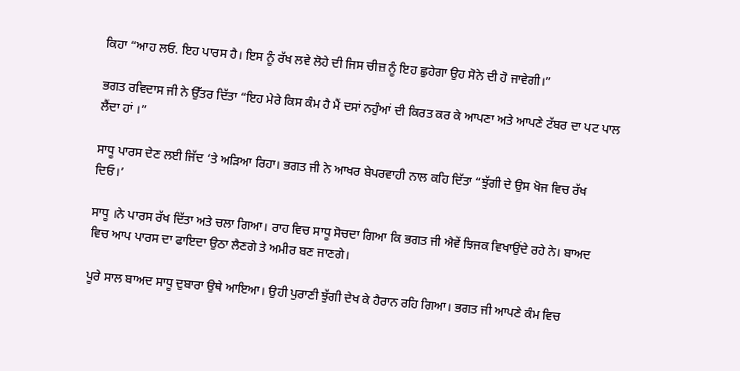ਕਿਹਾ “ਆਹ ਲਓ. ਇਹ ਪਾਰਸ ਹੈ। ਇਸ ਨੂੰ ਰੱਖ ਲਵੇ ਲੋਹੇ ਦੀ ਜਿਸ ਚੀਜ਼ ਨੂੰ ਇਹ ਛੁਹੇਗਾ ਉਹ ਸੋਨੇ ਦੀ ਹੋ ਜਾਵੇਗੀ।”

ਭਗਤ ਰਵਿਦਾਸ ਜੀ ਨੇ ਉੱਤਰ ਦਿੱਤਾ “ਇਹ ਮੇਰੇ ਕਿਸ ਕੰਮ ਹੈ ਮੈਂ ਦਸਾਂ ਨਹੁੰਆਂ ਦੀ ਕਿਰਤ ਕਰ ਕੇ ਆਪਣਾ ਅਤੇ ਆਪਣੇ ਟੱਬਰ ਦਾ ਪਟ ਪਾਲ ਲੈਂਦਾ ਹਾਂ ।”

ਸਾਧੂ ਪਾਰਸ ਦੇਣ ਲਈ ਜਿੱਦ ‘ਤੇ ਅੜਿਆ ਰਿਹਾ। ਭਗਤ ਜੀ ਨੇ ਆਖਰ ਬੇਪਰਵਾਹੀ ਨਾਲ ਕਹਿ ਦਿੱਤਾ “ਝੁੱਗੀ ਦੇ ਉਸ ਖੋਜ ਵਿਚ ਰੱਖ ਦਿਓ।’

ਸਾਧੂ ।ਨੇ ਪਾਰਸ ਰੱਖ ਦਿੱਤਾ ਅਤੇ ਚਲਾ ਗਿਆ। ਰਾਹ ਵਿਚ ਸਾਧੂ ਸੋਚਦਾ ਗਿਆ ਕਿ ਭਗਤ ਜੀ ਐਵੇਂ ਝਿਜਕ ਵਿਖਾਉਂਦੇ ਰਹੇ ਨੇ। ਬਾਅਦ ਵਿਚ ਆਪ ਪਾਰਸ ਦਾ ਫਾਇਦਾ ਉਠਾ ਲੈਣਗੇ ਤੇ ਅਮੀਰ ਬਣ ਜਾਣਗੇ।

ਪੂਰੇ ਸਾਲ ਬਾਅਦ ਸਾਧੂ ਦੁਬਾਰਾ ਉਥੇ ਆਇਆ। ਉਹੀ ਪੁਰਾਣੀ ਝੁੱਗੀ ਦੇਖ ਕੇ ਹੈਰਾਨ ਰਹਿ ਗਿਆ। ਭਗਤ ਜੀ ਆਪਣੇ ਕੰਮ ਵਿਚ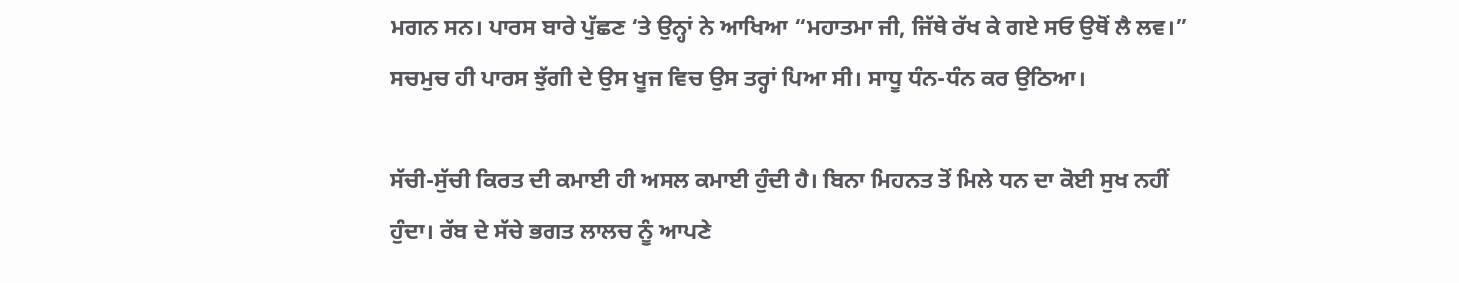ਮਗਨ ਸਨ। ਪਾਰਸ ਬਾਰੇ ਪੁੱਛਣ ‘ਤੇ ਉਨ੍ਹਾਂ ਨੇ ਆਖਿਆ “ਮਹਾਤਮਾ ਜੀ, ਜਿੱਥੇ ਰੱਖ ਕੇ ਗਏ ਸਓ ਉਥੋਂ ਲੈ ਲਵ।” ਸਚਮੁਚ ਹੀ ਪਾਰਸ ਝੁੱਗੀ ਦੇ ਉਸ ਖੂਜ ਵਿਚ ਉਸ ਤਰ੍ਹਾਂ ਪਿਆ ਸੀ। ਸਾਧੂ ਧੰਨ-ਧੰਨ ਕਰ ਉਠਿਆ।

ਸੱਚੀ-ਸੁੱਚੀ ਕਿਰਤ ਦੀ ਕਮਾਈ ਹੀ ਅਸਲ ਕਮਾਈ ਹੁੰਦੀ ਹੈ। ਬਿਨਾ ਮਿਹਨਤ ਤੋਂ ਮਿਲੇ ਧਨ ਦਾ ਕੋਈ ਸੁਖ ਨਹੀਂ ਹੁੰਦਾ। ਰੱਬ ਦੇ ਸੱਚੇ ਭਗਤ ਲਾਲਚ ਨੂੰ ਆਪਣੇ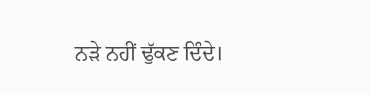ਨੜੇ ਨਹੀਂ ਢੁੱਕਣ ਦਿੰਦੇ।